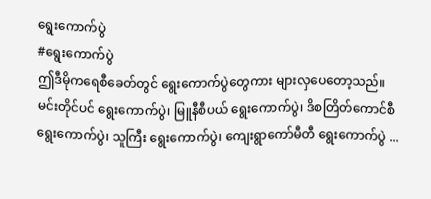ရွေးကောက်ပွဲ
#ရွေးကောက်ပွဲ
ဤဒီမိုကရေစီခေတ်တွင် ရွေးကောက်ပွဲတွေကား များလှပေတော့သည်။ မင်းတိုင်ပင် ရွေးကောက်ပွဲ၊ မြူနီစီပယ် ရွေးကောက်ပွဲ၊ ဒိစတြိတ်ကောင်စီ ရွေးကောက်ပွဲ၊ သူကြီး ရွေးကောက်ပွဲ၊ ကျေးရွာကော်မီတီ ရွေးကောက်ပွဲ ...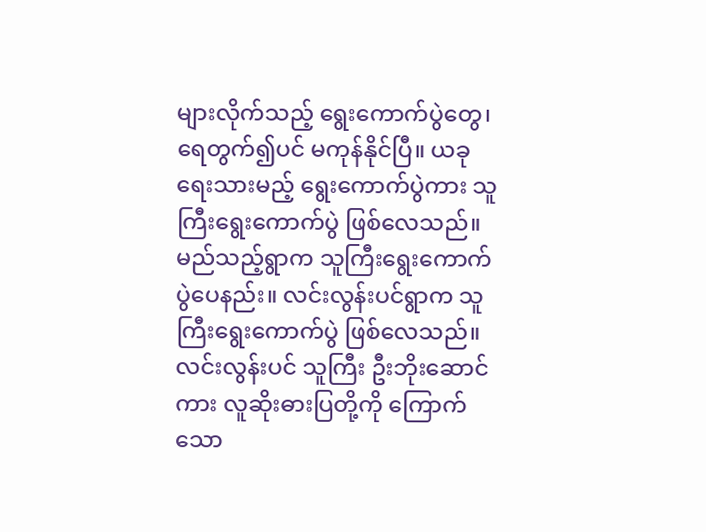များလိုက်သည့် ရွေးကောက်ပွဲတွေ၊ ရေတွက်၍ပင် မကုန်နိုင်ပြီ။ ယခု ရေးသားမည့် ရွေးကောက်ပွဲကား သူကြီးရွေးကောက်ပွဲ ဖြစ်လေသည်။ မည်သည့်ရွာက သူကြီးရွေးကောက်ပွဲပေနည်း။ လင်းလွန်းပင်ရွာက သူကြီးရွေးကောက်ပွဲ ဖြစ်လေသည်။
လင်းလွန်းပင် သူကြီး ဦးဘိုးဆောင်ကား လူဆိုးဓားပြတို့ကို ကြောက်သော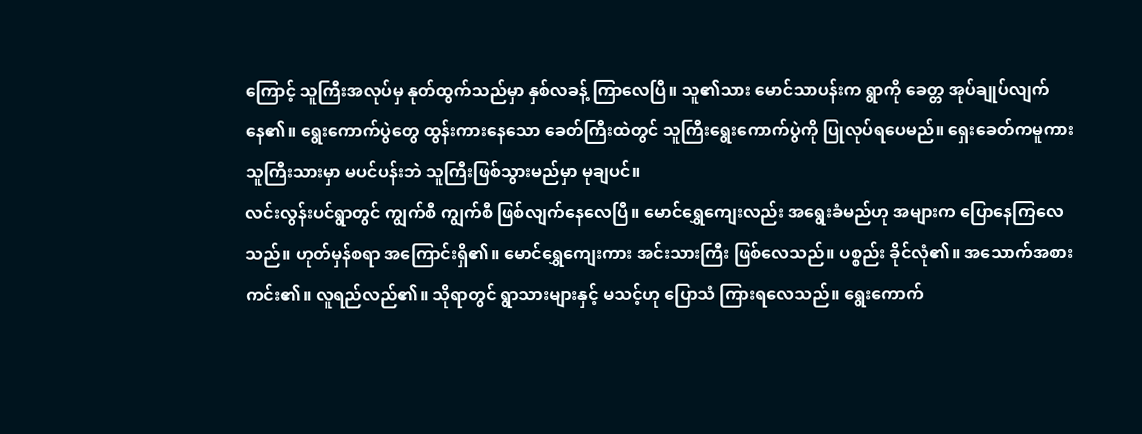ကြောင့် သူကြီးအလုပ်မှ နုတ်ထွက်သည်မှာ နှစ်လခန့် ကြာလေပြီ။ သူ၏သား မောင်သာပန်းက ရွာကို ခေတ္တ အုပ်ချုပ်လျက်နေ၏။ ရွေးကောက်ပွဲတွေ ထွန်းကားနေသော ခေတ်ကြီးထဲတွင် သူကြီးရွေးကောက်ပွဲကို ပြုလုပ်ရပေမည်။ ရှေးခေတ်ကမူကား သူကြီးသားမှာ မပင်ပန်းဘဲ သူကြီးဖြစ်သွားမည်မှာ မုချပင်။
လင်းလွန်းပင်ရွာတွင် ကျွက်စီ ကျွက်စီ ဖြစ်လျက်နေလေပြီ။ မောင်ရွှေကျေးလည်း အရွေးခံမည်ဟု အများက ပြောနေကြလေသည်။ ဟုတ်မှန်စရာ အကြောင်းရှိ၏။ မောင်ရွှေကျေးကား အင်းသားကြီး ဖြစ်လေသည်။ ပစ္စည်း ခိုင်လုံ၏။ အသောက်အစား ကင်း၏။ လူရည်လည်၏။ သိုရာတွင် ရွာသားများနှင့် မသင့်ဟု ပြောသံ ကြားရလေသည်။ ရွေးကောက်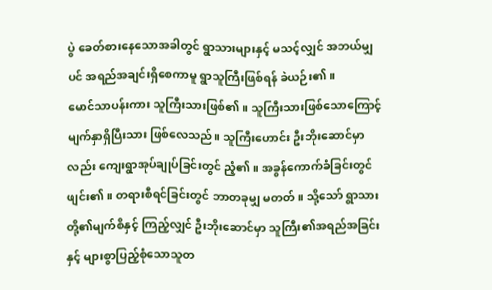ပွဲ ခေတ်စားနေသောအခါတွင် ရွာသားများနှင့် မသင့်လျှင် အဘယ်မျှပင် အရည်အချင်းရှိစေကာမူ ရွာသူကြီးဖြစ်ရန် ခဲယဉ်း၏။
မောင်သာပန်းကား သူကြီးသားဖြစ်၏။ သူကြီးသားဖြစ်သောကြောင့် မျက်နှာရှိပြီးသား ဖြစ်လေသည်။ သူကြီးဟောင်း ဦးဘိုးဆောင်မှာလည်း ကျေးရွာအုပ်ချုပ်ခြင်းတွင် ညံ့၏။ အခွန်ကောက်ခံခြင်းတွင် ဖျင်း၏။ တရားစီရင်ခြင်းတွင် ဘာတခုမျှ မတတ်။ သို့သော် ရွာသားတို့၏မျက်စိနှင့် ကြည့်လျှင် ဦးဘိုးဆောင်မှာ သူကြီး၏အရည်အခြင်းနှင့် များစွာပြည့်စုံသောသူတ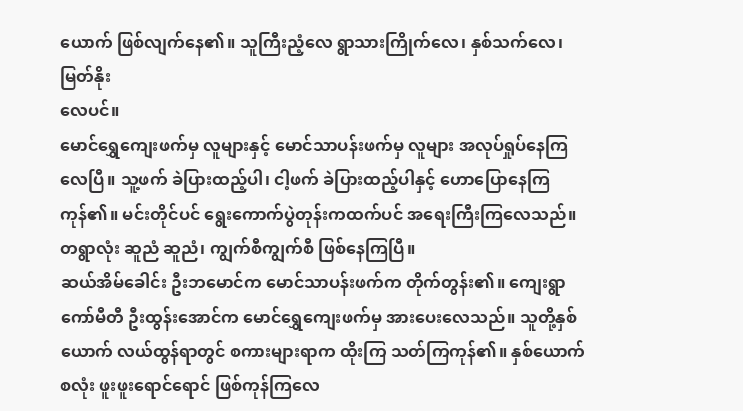ယောက် ဖြစ်လျက်နေ၏။ သူကြီးညံ့လေ ရွာသားကြိုက်လေ၊ နှစ်သက်လေ၊ မြတ်နိုး
လေပင်။
မောင်ရွှေကျေးဖက်မှ လူများနှင့် မောင်သာပန်းဖက်မှ လူများ အလုပ်ရှုပ်နေကြလေပြီ။ သူ့ဖက် ခဲပြားထည့်ပါ၊ ငါ့ဖက် ခဲပြားထည့်ပါနှင့် ဟောပြောနေကြကုန်၏။ မင်းတိုင်ပင် ရွေးကောက်ပွဲတုန်းကထက်ပင် အရေးကြီးကြလေသည်။ တရွာလုံး ဆူညံ ဆူညံ၊ ကျွက်စီကျွက်စီ ဖြစ်နေကြပြီ။
ဆယ်အိမ်ခေါင်း ဦးဘမောင်က မောင်သာပန်းဖက်က တိုက်တွန်း၏။ ကျေးရွာကော်မီတီ ဦးထွန်းအောင်က မောင်ရွှေကျေးဖက်မှ အားပေးလေသည်။ သူတို့နှစ်ယောက် လယ်ထွန်ရာတွင် စကားများရာက ထိုးကြ သတ်ကြကုန်၏။ နှစ်ယောက်စလုံး ဖူးဖူးရောင်ရောင် ဖြစ်ကုန်ကြလေ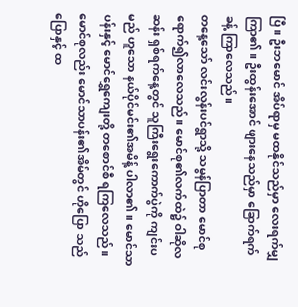ပြီ။ ဦးဘမောင် အိပ်ရာမှ မထနိုင်သည်မှာ လေးရက်မျှ ကြာ၏။ ဦးထွန်းအောင် ဖျားနေသည်မှာ ခြောက်ရက်ခန့် ကြာလေသည်။
တနေ့သော် လင်းလွန်းပင်ရွာသို့ သမွန်ပြာတာ မောင်စု ရောက်၍လာလေသည်။ မောင်စု၏လက်ထဲ၌ ဝါဆိုလဆန်း ရှစ်ရက်နေ့တွင် သူကြီးရွေးကောက်ပွဲကို ကျင်းပမည် ဟူသော နယ်ပိုင်မင်း၏အမိန့် ပါလာ၏။ မောင်သာပန်းနှင့် မောင်ရွှေကျေးတို့ တစောင်စီ ရကြလေသည်။ မောင်စုလည်း မောင်သာပန်း၏အိမ်တွင် ဟိုပြော သည်ပြောနှင့် ထ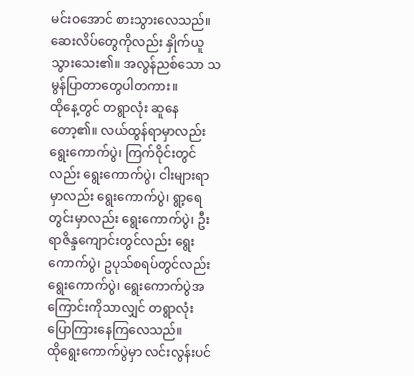မင်းဝအောင် စားသွားလေသည်။ ဆေးလိပ်တွေကိုလည်း နှိုက်ယူသွားသေး၏။ အလွန်ညစ်သော သမွန်ပြာတာတွေပါတကား။
ထိုနေ့တွင် တရွာလုံး ဆူနေတော့၏။ လယ်ထွန်ရာမှာလည်း ရွေးကောက်ပွဲ၊ ကြက်ဝိုင်းတွင်လည်း ရွေးကောက်ပွဲ၊ ငါးများရာမှာလည်း ရွေးကောက်ပွဲ၊ ရွာ့ရေတွင်းမှာလည်း ရွေးကောက်ပွဲ၊ ဦးရာဇိန္ဒကျောင်းတွင်လည်း ရွေးကောက်ပွဲ၊ ဥပုသ်စရပ်တွင်လည်း ရွေးကောက်ပွဲ၊ ရွေးကောက်ပွဲအကြောင်းကိုသာလျှင် တရွာလုံး ပြောကြားနေကြလေသည်။
ထိုရွေးကောက်ပွဲမှာ လင်းလွန်းပင်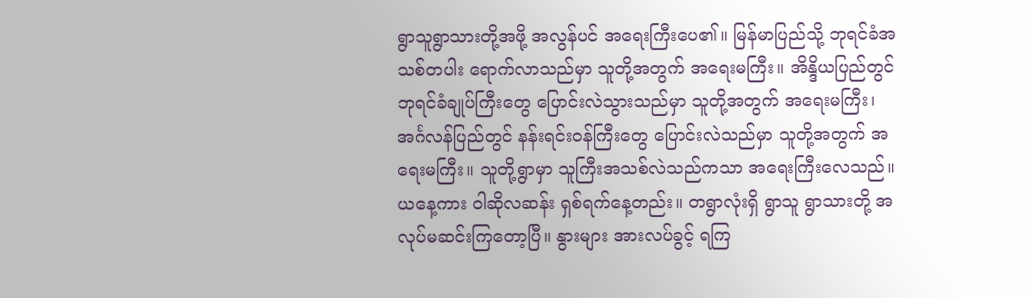ရွာသူရွာသားတို့အဖို့ အလွန်ပင် အရေးကြီးပေ၏။ မြန်မာပြည်သို့ ဘုရင်ခံအသစ်တပါး ရောက်လာသည်မှာ သူတို့အတွက် အရေးမကြီး။ အိန္ဒိယပြည်တွင် ဘုရင်ခံချုပ်ကြီးတွေ ပြောင်းလဲသွားသည်မှာ သူတို့အတွက် အရေးမကြီး၊ အင်္ဂလန်ပြည်တွင် နန်းရင်းဝန်ကြီးတွေ ပြောင်းလဲသည်မှာ သူတို့အတွက် အရေးမကြီး။ သူတို့ရွာမှာ သူကြီးအသစ်လဲသည်ကသာ အရေးကြီးလေသည်။
ယနေ့ကား ဝါဆိုလဆန်း ရှစ်ရက်နေ့တည်း။ တရွာလုံးရှိ ရွာသူ ရွာသားတို့ အလုပ်မဆင်းကြတော့ပြီ။ နွားများ အားလပ်ခွင့် ရကြ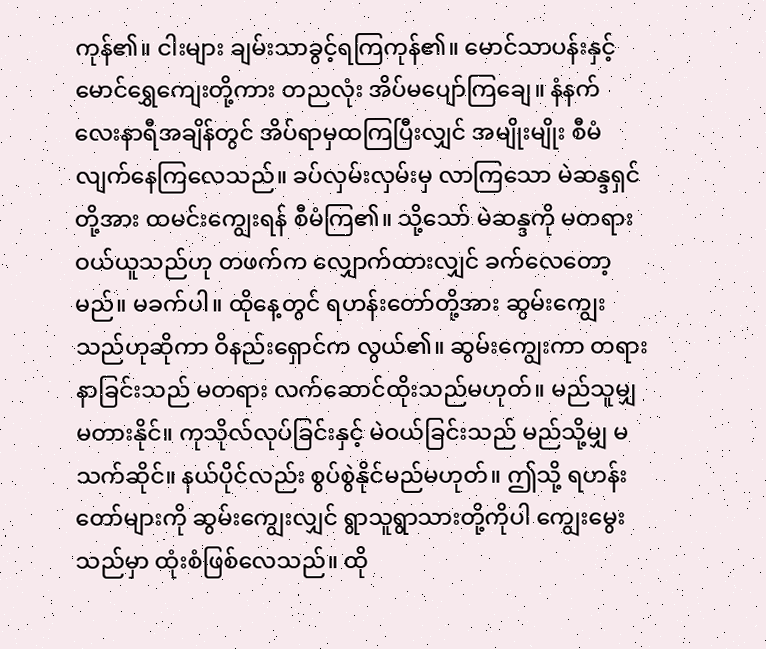ကုန်၏။ ငါးများ ချမ်းသာခွင့်ရကြကုန်၏။ မောင်သာပန်းနှင့် မောင်ရွှေကျေးတို့ကား တညလုံး အိပ်မပျော်ကြချေ။ နံနက် လေးနာရီအချိန်တွင် အိပ်ရာမှထကြပြီးလျှင် အမျိုးမျိုး စီမံလျက်နေကြလေသည်။ ခပ်လှမ်းလှမ်းမှ လာကြသော မဲဆန္ဒရှင်တို့အား ထမင်းကျွေးရန် စီမံကြ၏။ သို့သော် မဲဆန္ဒကို မတရား ဝယ်ယူသည်ဟု တဖက်က လျှောက်ထားလျှင် ခက်လေတော့မည်။ မခက်ပါ။ ထိုနေ့တွင် ရဟန်းတော်တို့အား ဆွမ်းကျွေးသည်ဟုဆိုကာ ဝိနည်းရှောင်က လွယ်၏။ ဆွမ်းကျွေးကာ တရားနာခြင်းသည် မတရား လက်ဆောင်ထိုးသည်မဟုတ်။ မည်သူမျှ မတားနိုင်။ ကုသိုလ်လုပ်ခြင်းနှင့် မဲဝယ်ခြင်းသည် မည်သို့မျှ မသက်ဆိုင်။ နယ်ပိုင်လည်း စွပ်စွဲနိုင်မည်မဟုတ်။ ဤသို့ ရဟန်းတော်များကို ဆွမ်းကျွေးလျှင် ရွာသူရွာသားတို့ကိုပါ ကျွေးမွေးသည်မှာ ထုံးစံဖြစ်လေသည်။ ထို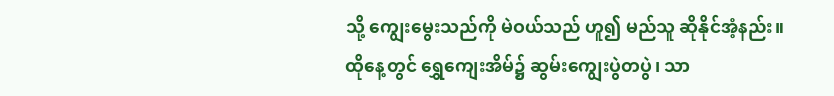သို့ ကျွေးမွေးသည်ကို မဲဝယ်သည် ဟူ၍ မည်သူ ဆိုနိုင်အံ့နည်း။
ထိုနေ့တွင် ရွှေကျေးအိမ်၌ ဆွမ်းကျွေးပွဲတပွဲ၊ သာ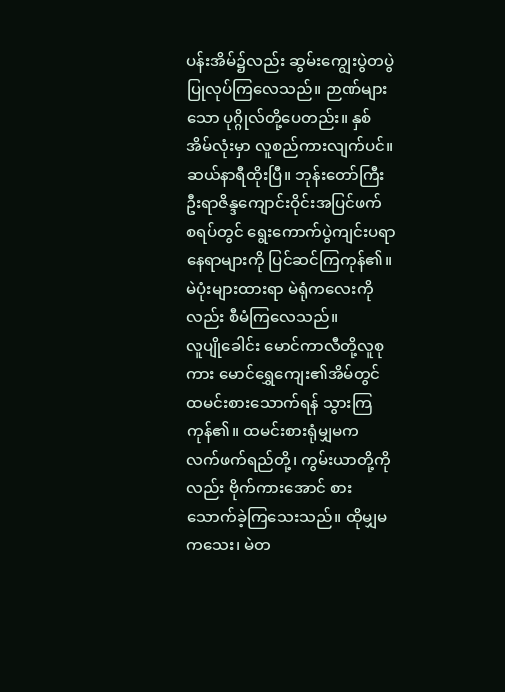ပန်းအိမ်၌လည်း ဆွမ်းကျွေးပွဲတပွဲပြုလုပ်ကြလေသည်။ ဉာဏ်များသော ပုဂ္ဂိုလ်တို့ပေတည်း။ နှစ်အိမ်လုံးမှာ လူစည်ကားလျက်ပင်။ ဆယ်နာရီထိုးပြီ။ ဘုန်းတော်ကြီး ဦးရာဇိန္ဒကျောင်းဝိုင်းအပြင်ဖက် စရပ်တွင် ရွေးကောက်ပွဲကျင်းပရာ နေရာများကို ပြင်ဆင်ကြကုန်၏။ မဲပုံးများထားရာ မဲရုံကလေးကိုလည်း စီမံကြလေသည်။
လူပျိုခေါင်း မောင်ကာလီတို့လူစုကား မောင်ရွှေကျေး၏အိမ်တွင် ထမင်းစားသောက်ရန် သွားကြကုန်၏။ ထမင်းစားရုံမျှမက လက်ဖက်ရည်တို့၊ ကွမ်းယာတို့ကိုလည်း ဗိုက်ကားအောင် စားသောက်ခဲ့ကြသေးသည်။ ထိုမျှမကသေး၊ မဲတ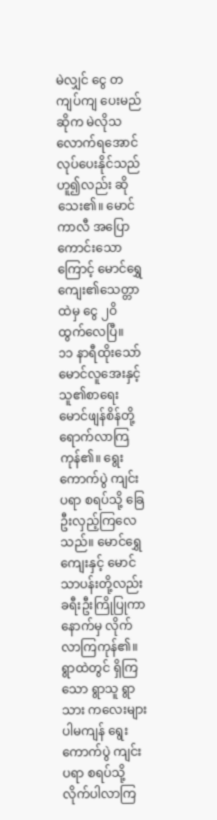မဲလျှင် ငွေ တကျပ်ကျ ပေးမည်ဆိုက မဲလိုသလောက်ရအောင် လုပ်ပေးနိုင်သည်ဟူ၍လည်း ဆိုသေး၏။ မောင်ကာလီ အပြောကောင်းသောကြောင့် မောင်ရွှေကျေး၏သေတ္တာထဲမှ ငွေ ၂ဝိ ထွက်လေပြီ။
၁၁ နာရီထိုးသော် မောင်လူအေးနှင့် သူ၏စာရေး မောင်ဖျန်စိန်တို့ ရောက်လာကြကုန်၏။ ရွေးကောက်ပွဲ ကျင်းပရာ စရပ်သို့ ခြေဦးလှည့်ကြလေသည်။ မောင်ရွှေကျေးနှင့် မောင်သာပန်းတို့လည်း ခရီးဦးကြိုပြုကာ နောက်မှ လိုက်လာကြကုန်၏။ ရွာထဲတွင် ရှိကြသော ရွာသူ ရွာသား ကလေးများပါမကျန် ရွေးကောက်ပွဲ ကျင်းပရာ စရပ်သို့ လိုက်ပါလာကြ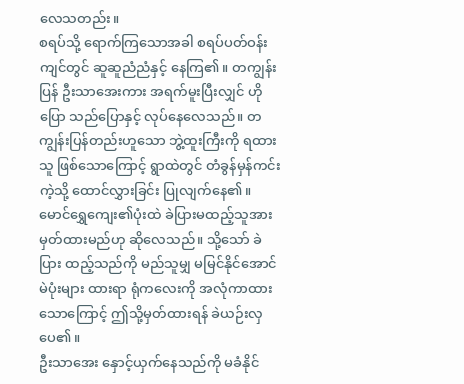လေသတည်း။
စရပ်သို့ ရောက်ကြသောအခါ စရပ်ပတ်ဝန်းကျင်တွင် ဆူဆူညံညံနှင့် နေကြ၏။ တကျွန်းပြန် ဦးသာအေးကား အရက်မူးပြီးလျှင် ဟိုပြော သည်ပြောနှင့် လုပ်နေလေသည်။ တကျွန်းပြန်တည်းဟူသော ဘွဲ့ထူးကြီးကို ရထားသူ ဖြစ်သောကြောင့် ရွာထဲတွင် တံခွန်မှန်ကင်းကဲ့သို့ ထောင်လွှားခြင်း ပြုလျက်နေ၏။ မောင်ရွှေကျေး၏ပုံးထဲ ခဲပြားမထည့်သူအား မှတ်ထားမည်ဟု ဆိုလေသည်။ သို့သော် ခဲပြား ထည့်သည်ကို မည်သူမျှ မမြင်နိုင်အောင် မဲပုံးများ ထားရာ ရုံကလေးကို အလုံကာထားသောကြောင့် ဤသို့မှတ်ထားရန် ခဲယဉ်းလှပေ၏။
ဦးသာအေး နှောင့်ယှက်နေသည်ကို မခံနိုင်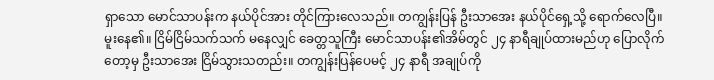ရှာသော မောင်သာပန်းက နယ်ပိုင်အား တိုင်ကြားလေသည်။ တကျွန်းပြန် ဦးသာအေး နယ်ပိုင်ရှေ့သို့ ရောက်လေပြီ။ မူးနေ၏။ ငြိမ်ငြိမ်သက်သက် မနေလျှင် ခေတ္တသူကြီး မောင်သာပန်း၏အိမ်တွင် ၂၄ နာရီချုပ်ထားမည်ဟု ပြောလိုက်တော့မှ ဦးသာအေး ငြိမ်သွားသတည်း။ တကျွန်းပြန်ပေမင့် ၂၄ နာရီ အချုပ်ကို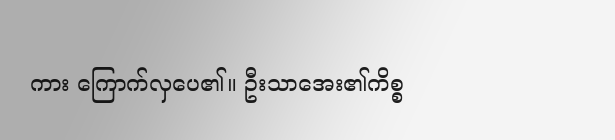ကား ကြောက်လှပေ၏။ ဦးသာအေး၏ကိစ္စ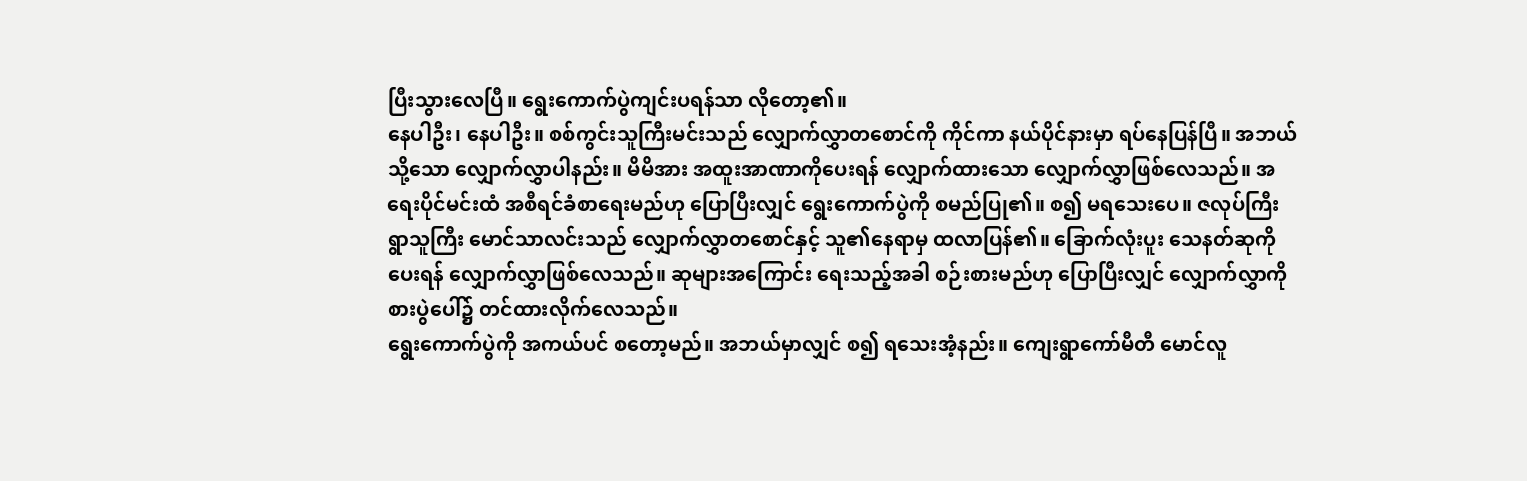ပြီးသွားလေပြီ။ ရွေးကောက်ပွဲကျင်းပရန်သာ လိုတော့၏။
နေပါဦး၊ နေပါဦး။ စစ်ကွင်းသူကြီးမင်းသည် လျှောက်လွှာတစောင်ကို ကိုင်ကာ နယ်ပိုင်နားမှာ ရပ်နေပြန်ပြီ။ အဘယ်သို့သော လျှောက်လွှာပါနည်း။ မိမိအား အထူးအာဏာကိုပေးရန် လျှောက်ထားသော လျှောက်လွှာဖြစ်လေသည်။ အရေးပိုင်မင်းထံ အစီရင်ခံစာရေးမည်ဟု ပြောပြီးလျှင် ရွေးကောက်ပွဲကို စမည်ပြု၏။ စ၍ မရသေးပေ။ ဇလုပ်ကြီး ရွာသူကြီး မောင်သာလင်းသည် လျှောက်လွှာတစောင်နှင့် သူ၏နေရာမှ ထလာပြန်၏။ ခြောက်လုံးပူး သေနတ်ဆုကိုပေးရန် လျှောက်လွှာဖြစ်လေသည်။ ဆုများအကြောင်း ရေးသည့်အခါ စဉ်းစားမည်ဟု ပြောပြီးလျှင် လျှောက်လွှာကို စားပွဲပေါ်၌ တင်ထားလိုက်လေသည်။
ရွေးကောက်ပွဲကို အကယ်ပင် စတော့မည်။ အဘယ်မှာလျှင် စ၍ ရသေးအံ့နည်း။ ကျေးရွာကော်မီတီ မောင်လူ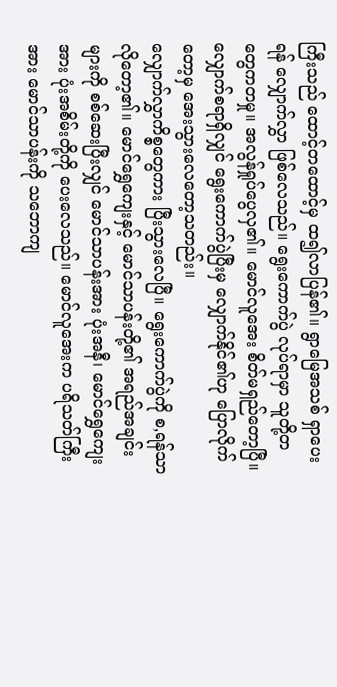ကြီးသည် ထောင့်တထောင့်မှ ထ၍လာပြန်၏။ ရွာမြေအသစ် ရှာပေးရန် လျှောက်လွှာ ဖြစ်လေသည်။ ရွေးကောက်ပွဲ လုပ်ရာမှာ သူတို့တတွေကတမှု။ အလွန်ရှုပ်ပွေလှ၏။ မောင်လူအေး စိတ်မရှည်တော့ပြီ။ လျှောက်စရာရှိလျှင် ရွေးကောက်ပွဲပြီးမှ လျှောက်နိုင်၏ဟု ပြောလိုက်တော့မှ အေးသွားလေတော့သတည်း။
လျှောက်လွှာကိစ္စတွေကား ပြီးသွားလေပြီ။ ရွေးကောက်ပွဲကို စ,ရန်သာ လိုတော့၏။ မောင်ရွှေကျေးနှင့် မောင်သာပန်းတို့၏ အရည်အချင်းများကို စစ်ဆေးပြီးလျှင် မောင်သာပန်းအား ပုံးအနီ၊ မောင်ရွှေကျေးအား ပုံးအစိမ်းတို့ကို ပေးလေသည်။ မောင်လူအေးက ပရိသတ်ကြီးအား မောင်သာပန်းကို သဘောကျ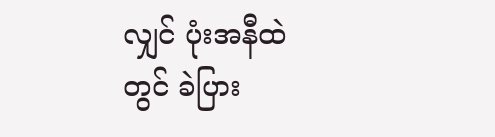လျှင် ပုံးအနီထဲတွင် ခဲပြား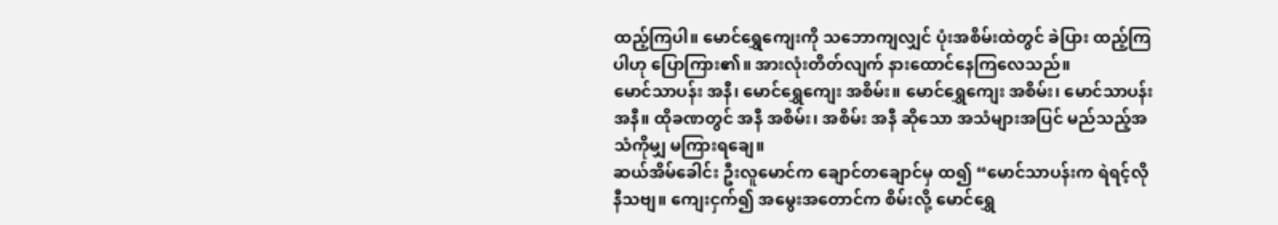ထည့်ကြပါ။ မောင်ရွှေကျေးကို သဘောကျလျှင် ပုံးအစိမ်းထဲတွင် ခဲပြား ထည့်ကြပါဟု ပြောကြား၏။ အားလုံးတိတ်လျက် နားထောင်နေကြလေသည်။
မောင်သာပန်း အနီ၊ မောင်ရွှေကျေး အစိမ်း။ မောင်ရွှေကျေး အစိမ်း၊ မောင်သာပန်း အနီ။ ထိုခဏတွင် အနီ အစိမ်း၊ အစိမ်း အနီ ဆိုသော အသံများအပြင် မည်သည့်အသံကိုမျှ မကြားရချေ။
ဆယ်အိမ်ခေါင်း ဦးလူမောင်က ချောင်တချောင်မှ ထ၍ “မောင်သာပန်းက ရဲရင့်လို နီသဗျ။ ကျေးငှက်၍ အမွေးအတောင်က စိမ်းလို့ မောင်ရွှေ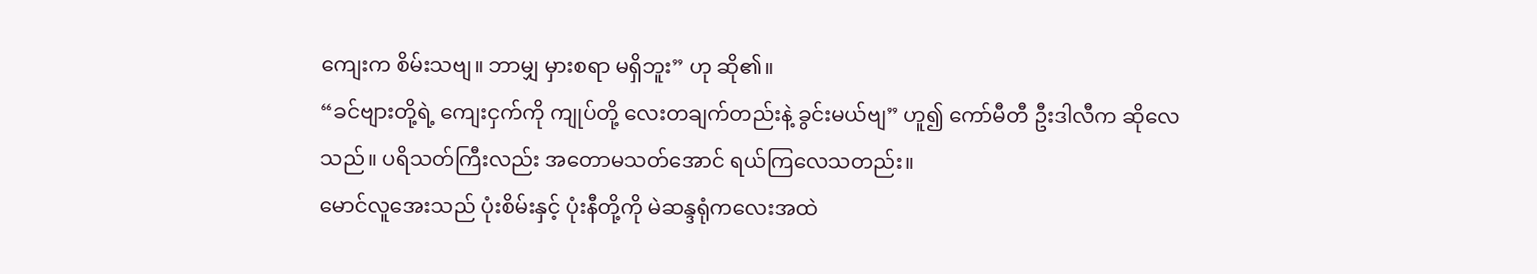ကျေးက စိမ်းသဗျ။ ဘာမျှ မှားစရာ မရှိဘူး” ဟု ဆို၏။
“ခင်ဗျားတို့ရဲ့ ကျေးငှက်ကို ကျုပ်တို့ လေးတချက်တည်းနဲ့ ခွင်းမယ်ဗျ” ဟူ၍ ကော်မီတီ ဦးဒါလီက ဆိုလေသည်။ ပရိသတ်ကြီးလည်း အတောမသတ်အောင် ရယ်ကြလေသတည်း။
မောင်လူအေးသည် ပုံးစိမ်းနှင့် ပုံးနီတို့ကို မဲဆန္ဒရုံကလေးအထဲ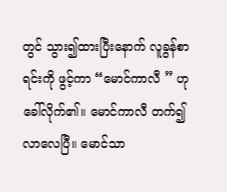တွင် သွား၍ထားပြီးနောက် လူခွန်စာရင်းကို ဖွင့်ကာ “မောင်ကာလီ ” ဟု ခေါ်လိုက်၏။ မောင်ကာလီ တက်၍လာလေပြီ။ မောင်သာ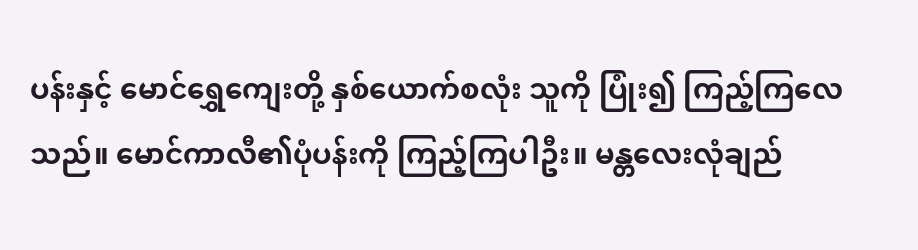ပန်းနှင့် မောင်ရွှေကျေးတို့ နှစ်ယောက်စလုံး သူကို ပြုံး၍ ကြည့်ကြလေသည်။ မောင်ကာလီ၏ပုံပန်းကို ကြည့်ကြပါဦး။ မန္တလေးလုံချည်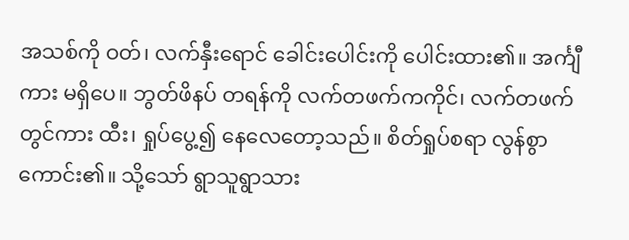အသစ်ကို ဝတ်၊ လက်နှီးရောင် ခေါင်းပေါင်းကို ပေါင်းထား၏။ အင်္ကျီကား မရှိပေ။ ဘွတ်ဖိနပ် တရန်ကို လက်တဖက်ကကိုင်၊ လက်တဖက်တွင်ကား ထီး၊ ရှုပ်ပွေ့၍ နေလေတော့သည်။ စိတ်ရှုပ်စရာ လွန်စွာကောင်း၏။ သို့သော် ရွာသူရွာသား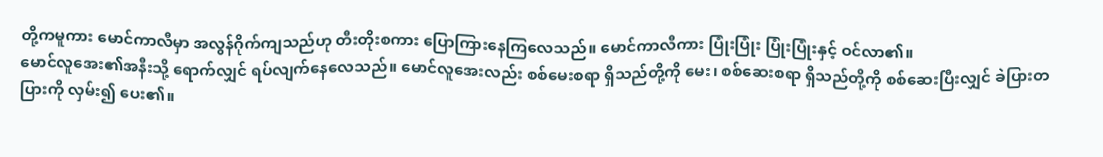တို့ကမူကား မောင်ကာလီမှာ အလွန်ဂိုက်ကျသည်ဟု တီးတိုးစကား ပြောကြားနေကြလေသည်။ မောင်ကာလီကား ပြုံးပြုံး ပြုံးပြုံးနှင့် ဝင်လာ၏။
မောင်လူအေး၏အနီးသို့ ရောက်လျှင် ရပ်လျက်နေလေသည်။ မောင်လူအေးလည်း စစ်မေးစရာ ရှိသည်တို့ကို မေး၊ စစ်ဆေးစရာ ရှိသည်တို့ကို စစ်ဆေးပြီးလျှင် ခဲပြားတပြားကို လှမ်း၍ ပေး၏။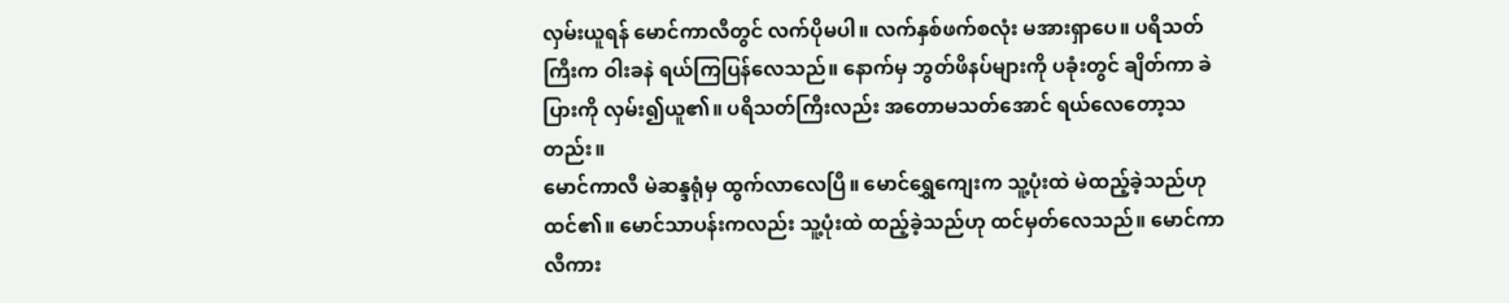လှမ်းယူရန် မောင်ကာလီတွင် လက်ပိုမပါ။ လက်နှစ်ဖက်စလုံး မအားရှာပေ။ ပရိသတ်ကြီးက ဝါးခနဲ ရယ်ကြပြန်လေသည်။ နောက်မှ ဘွတ်ဖိနပ်များကို ပခုံးတွင် ချိတ်ကာ ခဲပြားကို လှမ်း၍ယူ၏။ ပရိသတ်ကြီးလည်း အတောမသတ်အောင် ရယ်လေတော့သတည်း။
မောင်ကာလီ မဲဆန္ဒရုံမှ ထွက်လာလေပြီ။ မောင်ရွှေကျေးက သူ့ပုံးထဲ မဲထည့်ခဲ့သည်ဟု ထင်၏။ မောင်သာပန်းကလည်း သူ့ပုံးထဲ ထည့်ခဲ့သည်ဟု ထင်မှတ်လေသည်။ မောင်ကာလီကား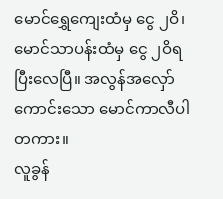မောင်ရွှေကျေးထံမှ ငွေ ၂ဝိ၊ မောင်သာပန်းထံမှ ငွေ ၂ဝိရပြီးလေပြီ။ အလွန်အလှော်ကောင်းသော မောင်ကာလီပါတကား။
လူခွန်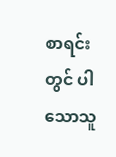စာရင်းတွင် ပါသောသူ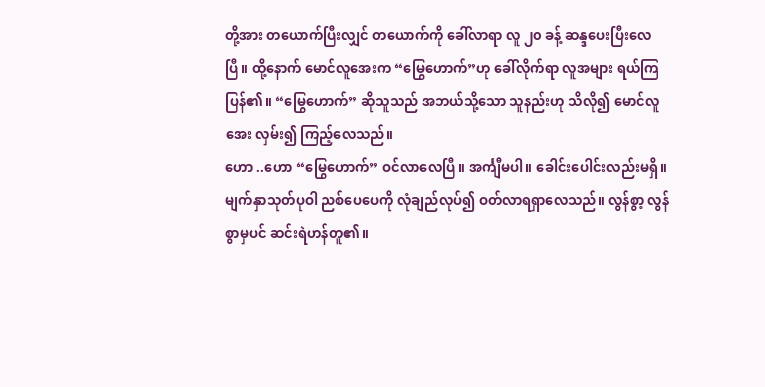တို့အား တယောက်ပြီးလျှင် တယောက်ကို ခေါ်လာရာ လူ ၂၀ ခန့် ဆန္ဒပေးပြီးလေပြီ။ ထို့နောက် မောင်လူအေးက “မြွေဟောက်”ဟု ခေါ်လိုက်ရာ လူအများ ရယ်ကြပြန်၏။ “မြွေဟောက်” ဆိုသူသည် အဘယ်သို့သော သူနည်းဟု သိလို၍ မောင်လူအေး လှမ်း၍ ကြည့်လေသည်။
ဟော ..ဟော “မြွေဟောက်” ဝင်လာလေပြီ။ အင်္ကျီမပါ။ ခေါင်းပေါင်းလည်းမရှိ။ မျက်နှာသုတ်ပုဝါ ညစ်ပေပေကို လုံချည်လုပ်၍ ဝတ်လာရရှာလေသည်။ လွန်စွာ့ လွန်စွာမှပင် ဆင်းရဲဟန်တူ၏။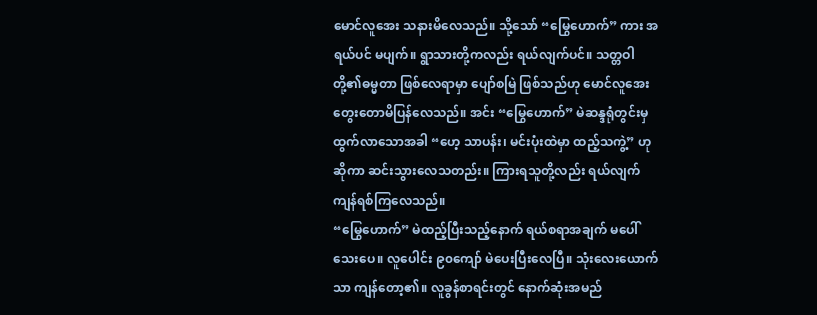မောင်လူအေး သနားမိလေသည်။ သို့သော် “မြွေဟောက်” ကား အရယ်ပင် မပျက်။ ရွာသားတို့ကလည်း ရယ်လျက်ပင်။ သတ္တဝါတို့၏ဓမ္မတာ ဖြစ်လေရာမှာ ပျော်စမြဲ ဖြစ်သည်ဟု မောင်လူအေး တွေးတောမိပြန်လေသည်။ အင်း “မြွေဟောက်” မဲဆန္ဒရုံတွင်းမှ ထွက်လာသောအခါ “ဟေ့ သာပန်း၊ မင်းပုံးထဲမှာ ထည့်သကွဲ့” ဟု ဆိုကာ ဆင်းသွားလေသတည်း။ ကြားရသူတို့လည်း ရယ်လျက် ကျန်ရစ်ကြလေသည်။
“မြွေဟောက်” မဲထည့်ပြီးသည့်နောက် ရယ်စရာအချက် မပေါ် သေးပေ။ လူပေါင်း ၉၀ကျော် မဲပေးပြီးလေပြီ။ သုံးလေးယောက်သာ ကျန်တော့၏။ လူခွန်စာရင်းတွင် နောက်ဆုံးအမည်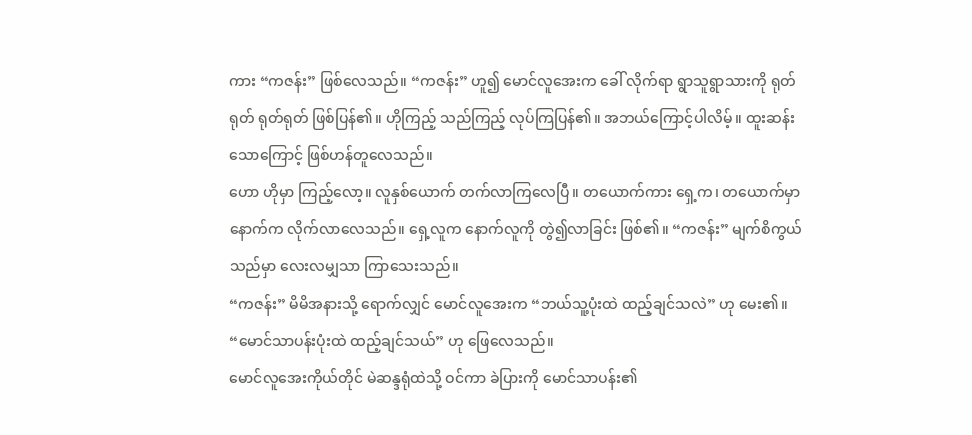ကား “ကဇန်း” ဖြစ်လေသည်။ “ကဇန်း” ဟူ၍ မောင်လူအေးက ခေါ် လိုက်ရာ ရွာသူရွာသားကို ရုတ်ရုတ် ရုတ်ရုတ် ဖြစ်ပြန်၏။ ဟိုကြည့် သည်ကြည့် လုပ်ကြပြန်၏။ အဘယ်ကြောင့်ပါလိမ့်။ ထူးဆန်းသောကြောင့် ဖြစ်ဟန်တူလေသည်။
ဟော ဟိုမှာ ကြည့်လော့။ လူနှစ်ယောက် တက်လာကြလေပြီ။ တယောက်ကား ရှေ့က၊ တယောက်မှာ နောက်က လိုက်လာလေသည်။ ရှေ့လူက နောက်လူကို တွဲ၍လာခြင်း ဖြစ်၏။ “ကဇန်း” မျက်စိကွယ်သည်မှာ လေးလမျှသာ ကြာသေးသည်။
“ကဇန်း” မိမိအနားသို့ ရောက်လျှင် မောင်လူအေးက “ဘယ်သူ့ပုံးထဲ ထည့်ချင်သလဲ” ဟု မေး၏။ “မောင်သာပန်းပုံးထဲ ထည့်ချင်သယ်” ဟု ဖြေလေသည်။
မောင်လူအေးကိုယ်တိုင် မဲဆန္ဒရုံထဲသို့ ဝင်ကာ ခဲပြားကို မောင်သာပန်း၏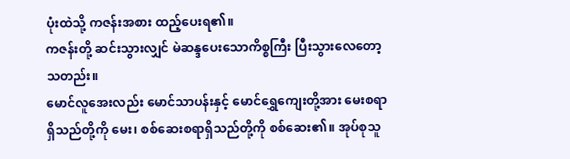ပုံးထဲသို့ ကဇန်းအစား ထည့်ပေးရ၏။
ကဇန်းတို့ ဆင်းသွားလျှင် မဲဆန္ဒပေးသောကိစ္စကြီး ပြီးသွားလေတော့သတည်း။
မောင်လူအေးလည်း မောင်သာပန်းနှင့် မောင်ရွှေကျေးတို့အား မေးစရာရှိသည်တို့ကို မေး၊ စစ်ဆေးစရာရှိသည်တို့ကို စစ်ဆေး၏။ အုပ်စုသူ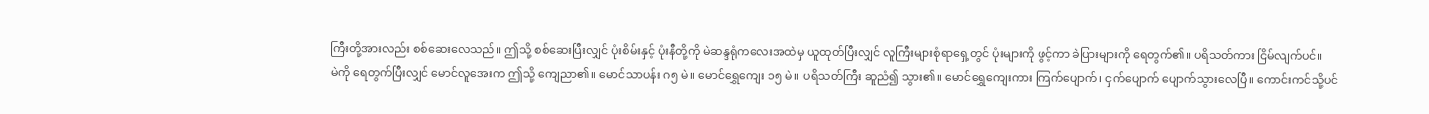ကြီးတို့အားလည်း စစ်ဆေးလေသည်။ ဤသို့ စစ်ဆေးပြီးလျှင် ပုံးစိမ်းနှင့် ပုံးနီတို့ကို မဲဆန္ဒရုံကလေးအထဲမှ ယူထုတ်ပြီးလျှင် လူကြီးများစုံရာရှေ့တွင် ပုံးများကို ဖွင့်ကာ ခဲပြားများကို ရေတွက်၏။ ပရိသတ်ကား ငြိမ်လျက်ပင်။
မဲကို ရေတွက်ပြီးလျှင် မောင်လူအေးက ဤသို့ ကျေညာ၏။ မောင်သာပန်း ဂ၅ မဲ။ မောင်ရွှေကျေး ၁၅ မဲ။ ပရိသတ်ကြီး ဆူညံ၍ သွား၏။ မောင်ရွှေကျေးကား ကြက်ပျောက်၊ ငှက်ပျောက် ပျောက်သွားလေပြီ။ ကောင်းကင်သို့ပင်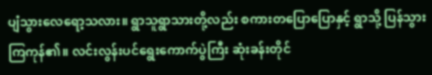ပျံသွားလေရော့သလား။ ရွာသူရွာသားတို့လည်း စကားတပြောပြောနှင့် ရွာသို့ ပြန်သွားကြကုန်၏။ လင်းလွန်းပင်ရွေးကောက်ပွဲကြီး ဆုံးခန်းတိုင်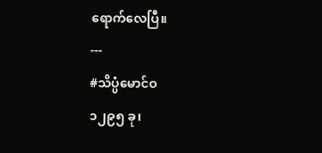ရောက်လေပြီ။
---
#သိပ္ပံမောင်ဝ
၁၂၉၅ ခု၊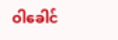ဝါခေါင်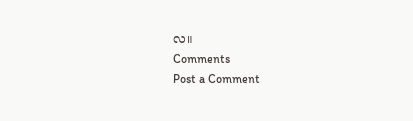လ။
Comments
Post a Comment